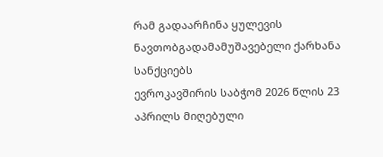რამ გადაარჩინა ყულევის ნავთობგადამამუშავებელი ქარხანა სანქციებს
ევროკავშირის საბჭომ 2026 წლის 23 აპრილს მიღებული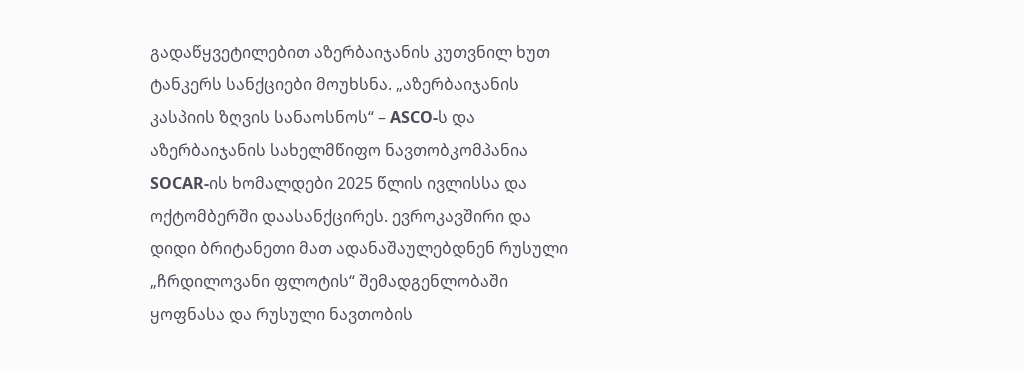გადაწყვეტილებით აზერბაიჯანის კუთვნილ ხუთ ტანკერს სანქციები მოუხსნა. „აზერბაიჯანის კასპიის ზღვის სანაოსნოს“ – ASCO-ს და აზერბაიჯანის სახელმწიფო ნავთობკომპანია SOCAR-ის ხომალდები 2025 წლის ივლისსა და ოქტომბერში დაასანქცირეს. ევროკავშირი და დიდი ბრიტანეთი მათ ადანაშაულებდნენ რუსული „ჩრდილოვანი ფლოტის“ შემადგენლობაში ყოფნასა და რუსული ნავთობის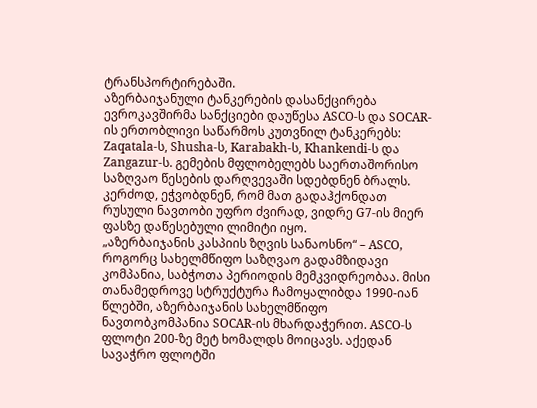ტრანსპორტირებაში.
აზერბაიჯანული ტანკერების დასანქცირება
ევროკავშირმა სანქციები დაუწესა ASCO-ს და SOCAR-ის ერთობლივი საწარმოს კუთვნილ ტანკერებს: Zaqatala-ს, Shusha-ს, Karabakh-ს, Khankendi-ს და Zangazur-ს. გემების მფლობელებს საერთაშორისო საზღვაო წესების დარღვევაში სდებდნენ ბრალს. კერძოდ, ეჭვობდნენ, რომ მათ გადაჰქონდათ რუსული ნავთობი უფრო ძვირად, ვიდრე G7-ის მიერ ფასზე დაწესებული ლიმიტი იყო.
„აზერბაიჯანის კასპიის ზღვის სანაოსნო“ – ASCO, როგორც სახელმწიფო საზღვაო გადამზიდავი კომპანია, საბჭოთა პერიოდის მემკვიდრეობაა. მისი თანამედროვე სტრუქტურა ჩამოყალიბდა 1990-იან წლებში, აზერბაიჯანის სახელმწიფო ნავთობკომპანია SOCAR-ის მხარდაჭერით. ASCO-ს ფლოტი 200-ზე მეტ ხომალდს მოიცავს. აქედან სავაჭრო ფლოტში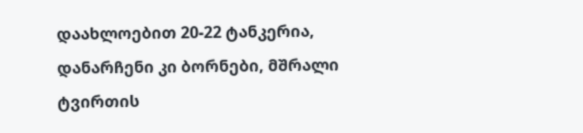დაახლოებით 20-22 ტანკერია, დანარჩენი კი ბორნები, მშრალი ტვირთის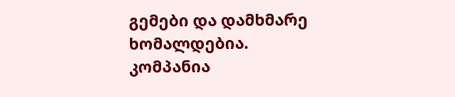გემები და დამხმარე ხომალდებია.
კომპანია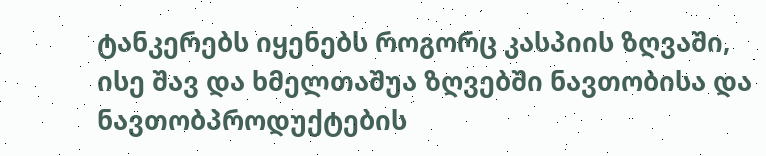ტანკერებს იყენებს როგორც კასპიის ზღვაში, ისე შავ და ხმელთაშუა ზღვებში ნავთობისა და ნავთობპროდუქტების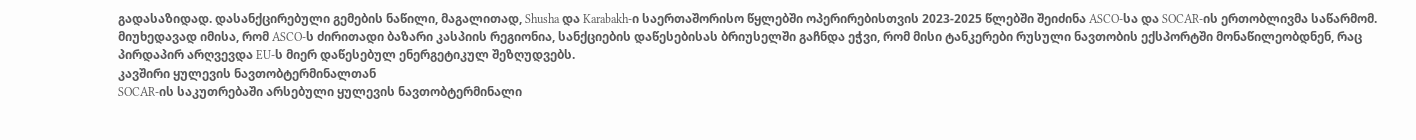გადასაზიდად. დასანქცირებული გემების ნაწილი, მაგალითად, Shusha და Karabakh-ი საერთაშორისო წყლებში ოპერირებისთვის 2023-2025 წლებში შეიძინა ASCO-სა და SOCAR-ის ერთობლივმა საწარმომ. მიუხედავად იმისა, რომ ASCO-ს ძირითადი ბაზარი კასპიის რეგიონია, სანქციების დაწესებისას ბრიუსელში გაჩნდა ეჭვი, რომ მისი ტანკერები რუსული ნავთობის ექსპორტში მონაწილეობდნენ, რაც პირდაპირ არღვევდა EU-ს მიერ დაწესებულ ენერგეტიკულ შეზღუდვებს.
კავშირი ყულევის ნავთობტერმინალთან
SOCAR-ის საკუთრებაში არსებული ყულევის ნავთობტერმინალი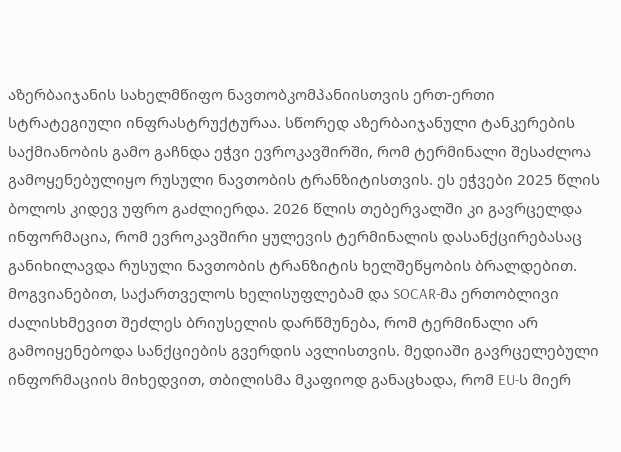აზერბაიჯანის სახელმწიფო ნავთობკომპანიისთვის ერთ-ერთი სტრატეგიული ინფრასტრუქტურაა. სწორედ აზერბაიჯანული ტანკერების საქმიანობის გამო გაჩნდა ეჭვი ევროკავშირში, რომ ტერმინალი შესაძლოა გამოყენებულიყო რუსული ნავთობის ტრანზიტისთვის. ეს ეჭვები 2025 წლის ბოლოს კიდევ უფრო გაძლიერდა. 2026 წლის თებერვალში კი გავრცელდა ინფორმაცია, რომ ევროკავშირი ყულევის ტერმინალის დასანქცირებასაც განიხილავდა რუსული ნავთობის ტრანზიტის ხელშეწყობის ბრალდებით.
მოგვიანებით, საქართველოს ხელისუფლებამ და SOCAR-მა ერთობლივი ძალისხმევით შეძლეს ბრიუსელის დარწმუნება, რომ ტერმინალი არ გამოიყენებოდა სანქციების გვერდის ავლისთვის. მედიაში გავრცელებული ინფორმაციის მიხედვით, თბილისმა მკაფიოდ განაცხადა, რომ EU-ს მიერ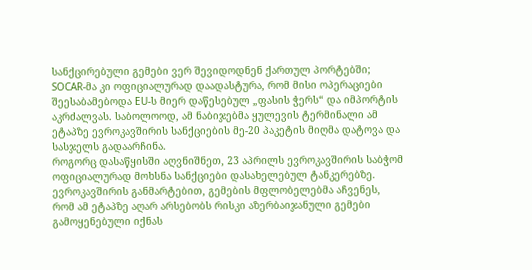სანქცირებული გემები ვერ შევიდოდნენ ქართულ პორტებში; SOCAR-მა კი ოფიციალურად დაადასტურა, რომ მისი ოპერაციები შეესაბამებოდა EU-ს მიერ დაწესებულ „ფასის ჭერს“ და იმპორტის აკრძალვას. საბოლოოდ, ამ ნაბიჯებმა ყულევის ტერმინალი ამ ეტაპზე ევროკავშირის სანქციების მე-20 პაკეტის მიღმა დატოვა და სასჯელს გადაარჩინა.
როგორც დასაწყისში აღვნიშნეთ, 23 აპრილს ევროკავშირის საბჭომ ოფიციალურად მოხსნა სანქციები დასახელებულ ტანკერებზე. ევროკავშირის განმარტებით, გემების მფლობელებმა აჩვენეს, რომ ამ ეტაპზე აღარ არსებობს რისკი აზერბაიჯანული გემები გამოყენებული იქნას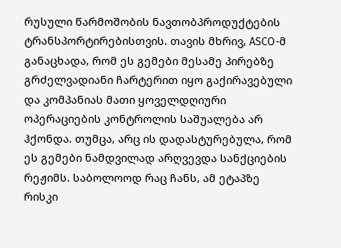რუსული წარმოშობის ნავთობპროდუქტების ტრანსპორტირებისთვის. თავის მხრივ, ASCO-მ განაცხადა, რომ ეს გემები მესამე პირებზე გრძელვადიანი ჩარტერით იყო გაქირავებული და კომპანიას მათი ყოველდღიური ოპერაციების კონტროლის საშუალება არ ჰქონდა. თუმცა, არც ის დადასტურებულა, რომ ეს გემები ნამდვილად არღვევდა სანქციების რეჟიმს. საბოლოოდ რაც ჩანს, ამ ეტაპზე რისკი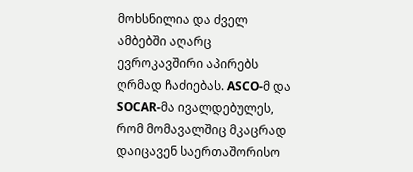მოხსნილია და ძველ ამბებში აღარც ევროკავშირი აპირებს ღრმად ჩაძიებას. ASCO-მ და SOCAR-მა ივალდებულეს, რომ მომავალშიც მკაცრად დაიცავენ საერთაშორისო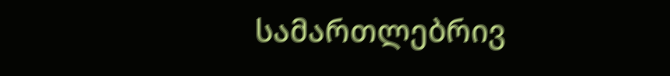სამართლებრივ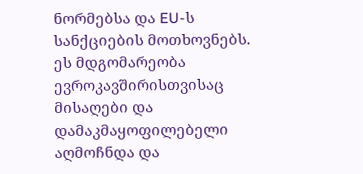ნორმებსა და EU-ს სანქციების მოთხოვნებს. ეს მდგომარეობა ევროკავშირისთვისაც მისაღები და დამაკმაყოფილებელი აღმოჩნდა და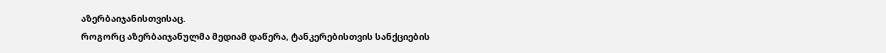აზერბაიჯანისთვისაც.
როგორც აზერბაიჯანულმა მედიამ დაწერა, ტანკერებისთვის სანქციების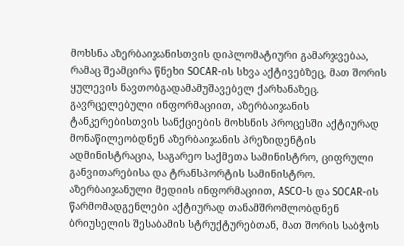მოხსნა აზერბაიჯანისთვის დიპლომატიური გამარჯვებაა, რამაც შეამცირა წნეხი SOCAR-ის სხვა აქტივებზეც, მათ შორის ყულევის ნავთობგადამამუშავებელ ქარხანაზეც.
გავრცელებული ინფორმაციით, აზერბაიჯანის ტანკერებისთვის სანქციების მოხსნის პროცესში აქტიურად მონაწილეობდნენ აზერბაიჯანის პრეზიდენტის ადმინისტრაცია, საგარეო საქმეთა სამინისტრო, ციფრული განვითარებისა და ტრანსპორტის სამინისტრო. აზერბაიჯანული მედიის ინფორმაციით, ASCO-ს და SOCAR-ის წარმომადგენლები აქტიურად თანამშრომლობდნენ ბრიუსელის შესაბამის სტრუქტურებთან, მათ შორის საბჭოს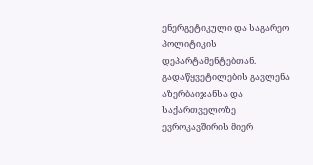ენერგეტიკული და საგარეო პოლიტიკის დეპარტამენტებთან.
გადაწყვეტილების გავლენა აზერბაიჯანსა და საქართველოზე
ევროკავშირის მიერ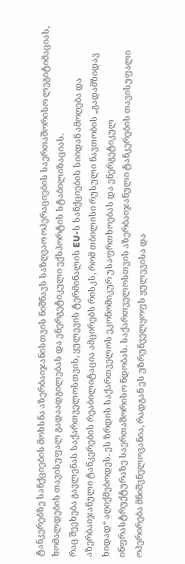ტანკერებზე სანქციების მოხსნა აზერბაიჯანისთვის ნიშნავს საზღვაო ოპერაციების საერთაშორისო ლეგიტიმაციას, ხომალდების თავისუფალ გადაადგილებას და ენერგეტიკული ექსპორტის სტაბილიზაციას.
რაც შეეხება გავლენას საქართველოსთვის, ყულევის ტერმინალის EU-ს სანქციების სიიდან ამოღება და აზერბაიჯანული ტანკერების რეაბილიტაცია ამცირებს რისკს, რომ თბილისი რუსული ნავთობის „გადამზიდავ ხიდად“ აღიქმებოდეს. ეს ზრდის საქართველოს ეკონომიკურ უსაფრთხოებას და ენერგეტიკულ ინფრასტრუქტურაზე საერთაშორისო ნდობას. საქართველოსთვის აზერბაიჯანული ტანკერების თავისუფალი ოპერირება მნიშვნელოვანია, რადგან ეს უზრუნველყოფს ყულევისა და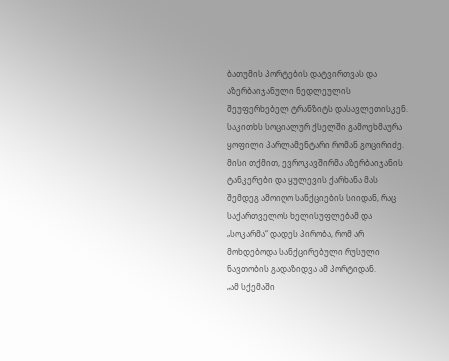ბათუმის პორტების დატვირთვას და აზერბაიჯანული ნედლეულის შეუფერხებელ ტრანზიტს დასავლეთისკენ.
საკითხს სოციალურ ქსელში გამოეხმაურა ყოფილი პარლამენტარი რომან გოცირიძე. მისი თქმით, ევროკავშირმა აზერბაიჯანის ტანკერები და ყულევის ქარხანა მას შემდეგ ამოიღო სანქციების სიიდან, რაც საქართველოს ხელისუფლებამ და „სოკარმა“ დადეს პირობა, რომ არ მოხდებოდა სანქცირებული რუსული ნავთობის გადაზიდვა ამ პორტიდან.
„ამ სქემაში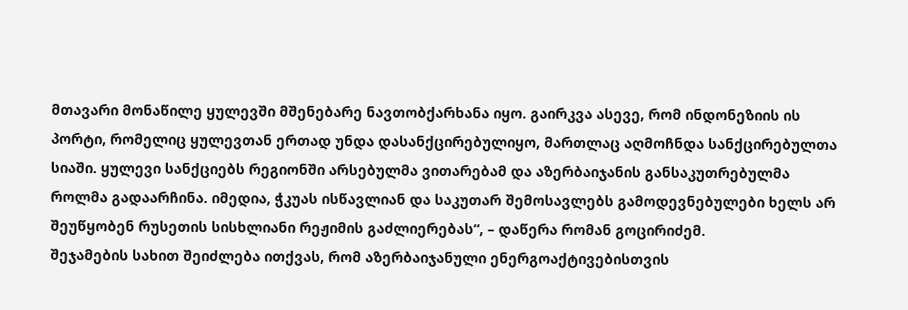მთავარი მონაწილე ყულევში მშენებარე ნავთობქარხანა იყო. გაირკვა ასევე, რომ ინდონეზიის ის პორტი, რომელიც ყულევთან ერთად უნდა დასანქცირებულიყო, მართლაც აღმოჩნდა სანქცირებულთა სიაში. ყულევი სანქციებს რეგიონში არსებულმა ვითარებამ და აზერბაიჯანის განსაკუთრებულმა როლმა გადაარჩინა. იმედია, ჭკუას ისწავლიან და საკუთარ შემოსავლებს გამოდევნებულები ხელს არ შეუწყობენ რუსეთის სისხლიანი რეჟიმის გაძლიერებას“, – დაწერა რომან გოცირიძემ.
შეჯამების სახით შეიძლება ითქვას, რომ აზერბაიჯანული ენერგოაქტივებისთვის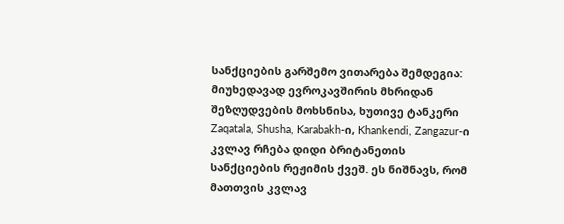სანქციების გარშემო ვითარება შემდეგია:
მიუხედავად ევროკავშირის მხრიდან შეზღუდვების მოხსნისა, ხუთივე ტანკერი Zaqatala, Shusha, Karabakh-ი, Khankendi, Zangazur-ი კვლავ რჩება დიდი ბრიტანეთის სანქციების რეჟიმის ქვეშ. ეს ნიშნავს, რომ მათთვის კვლავ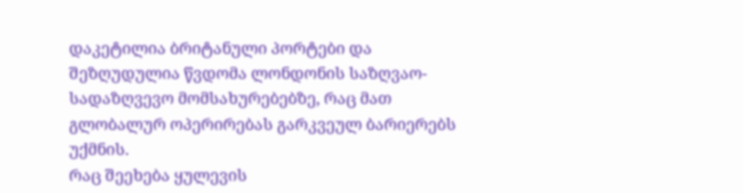დაკეტილია ბრიტანული პორტები და შეზღუდულია წვდომა ლონდონის საზღვაო-სადაზღვევო მომსახურებებზე, რაც მათ გლობალურ ოპერირებას გარკვეულ ბარიერებს უქმნის.
რაც შეეხება ყულევის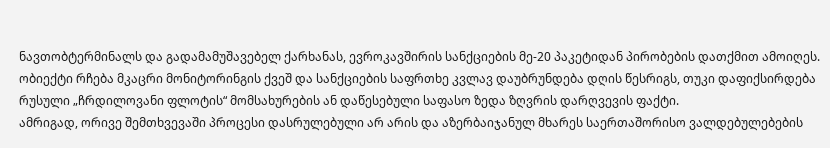ნავთობტერმინალს და გადამამუშავებელ ქარხანას, ევროკავშირის სანქციების მე-20 პაკეტიდან პირობების დათქმით ამოიღეს. ობიექტი რჩება მკაცრი მონიტორინგის ქვეშ და სანქციების საფრთხე კვლავ დაუბრუნდება დღის წესრიგს, თუკი დაფიქსირდება რუსული „ჩრდილოვანი ფლოტის“ მომსახურების ან დაწესებული საფასო ზედა ზღვრის დარღვევის ფაქტი.
ამრიგად, ორივე შემთხვევაში პროცესი დასრულებული არ არის და აზერბაიჯანულ მხარეს საერთაშორისო ვალდებულებების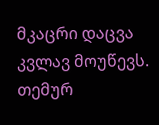მკაცრი დაცვა კვლავ მოუწევს.
თემურ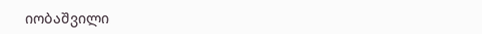იობაშვილი